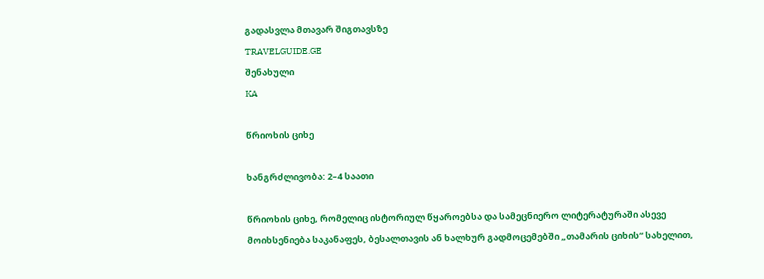გადასვლა მთავარ შიგთავსზე
TRAVELGUIDE.GE
შენახული
KA

წრიოხის ციხე

ხანგრძლივობა: 2–4 საათი

წრიოხის ციხე, რომელიც ისტორიულ წყაროებსა და სამეცნიერო ლიტერატურაში ასევე მოიხსენიება საკანაფეს, ბესალთავის ან ხალხურ გადმოცემებში „თამარის ციხის“ სახელით,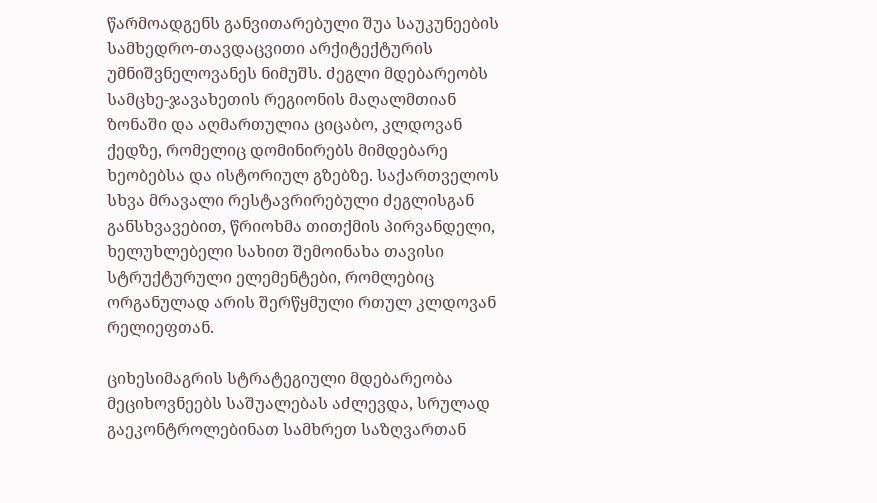წარმოადგენს განვითარებული შუა საუკუნეების სამხედრო-თავდაცვითი არქიტექტურის უმნიშვნელოვანეს ნიმუშს. ძეგლი მდებარეობს სამცხე-ჯავახეთის რეგიონის მაღალმთიან ზონაში და აღმართულია ციცაბო, კლდოვან ქედზე, რომელიც დომინირებს მიმდებარე ხეობებსა და ისტორიულ გზებზე. საქართველოს სხვა მრავალი რესტავრირებული ძეგლისგან განსხვავებით, წრიოხმა თითქმის პირვანდელი, ხელუხლებელი სახით შემოინახა თავისი სტრუქტურული ელემენტები, რომლებიც ორგანულად არის შერწყმული რთულ კლდოვან რელიეფთან.

ციხესიმაგრის სტრატეგიული მდებარეობა მეციხოვნეებს საშუალებას აძლევდა, სრულად გაეკონტროლებინათ სამხრეთ საზღვართან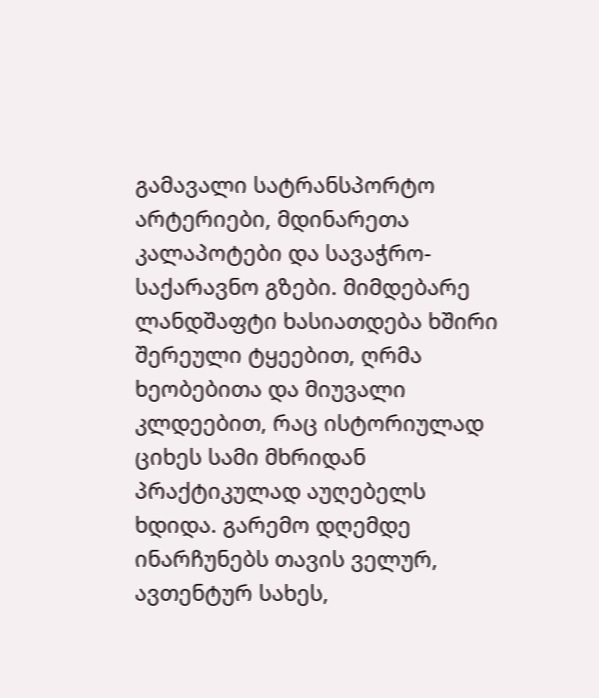გამავალი სატრანსპორტო არტერიები, მდინარეთა კალაპოტები და სავაჭრო-საქარავნო გზები. მიმდებარე ლანდშაფტი ხასიათდება ხშირი შერეული ტყეებით, ღრმა ხეობებითა და მიუვალი კლდეებით, რაც ისტორიულად ციხეს სამი მხრიდან პრაქტიკულად აუღებელს ხდიდა. გარემო დღემდე ინარჩუნებს თავის ველურ, ავთენტურ სახეს,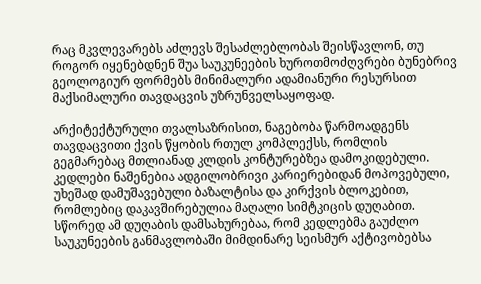რაც მკვლევარებს აძლევს შესაძლებლობას შეისწავლონ, თუ როგორ იყენებდნენ შუა საუკუნეების ხუროთმოძღვრები ბუნებრივ გეოლოგიურ ფორმებს მინიმალური ადამიანური რესურსით მაქსიმალური თავდაცვის უზრუნველსაყოფად.

არქიტექტურული თვალსაზრისით, ნაგებობა წარმოადგენს თავდაცვითი ქვის წყობის რთულ კომპლექსს, რომლის გეგმარებაც მთლიანად კლდის კონტურებზეა დამოკიდებული. კედლები ნაშენებია ადგილობრივი კარიერებიდან მოპოვებული, უხეშად დამუშავებული ბაზალტისა და კირქვის ბლოკებით, რომლებიც დაკავშირებულია მაღალი სიმტკიცის დუღაბით. სწორედ ამ დუღაბის დამსახურებაა, რომ კედლებმა გაუძლო საუკუნეების განმავლობაში მიმდინარე სეისმურ აქტივობებსა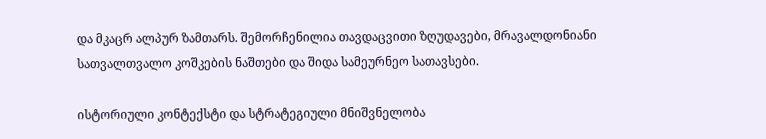და მკაცრ ალპურ ზამთარს. შემორჩენილია თავდაცვითი ზღუდავები, მრავალდონიანი სათვალთვალო კოშკების ნაშთები და შიდა სამეურნეო სათავსები.

ისტორიული კონტექსტი და სტრატეგიული მნიშვნელობა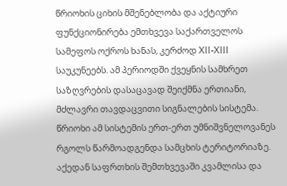წრიოხის ციხის მშენებლობა და აქტიური ფუნქციონირება ემთხვევა საქართველოს სამეფოს ოქროს ხანას, კერძოდ XII-XIII საუკუნეებს. ამ პერიოდში ქვეყნის სამხრეთ საზღვრების დასაცავად შეიქმნა ერთიანი, მძლავრი თავდაცვითი სიგნალების სისტემა. წრიოხი ამ სისტემის ერთ-ერთ უმნიშვნელოვანეს რგოლს წარმოადგენდა სამცხის ტერიტორიაზე. აქედან საფრთხის შემთხვევაში კვამლისა და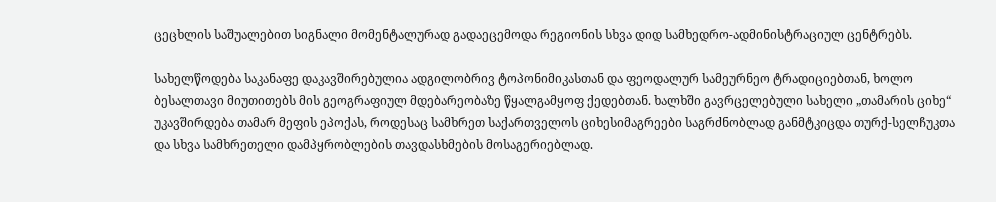ცეცხლის საშუალებით სიგნალი მომენტალურად გადაეცემოდა რეგიონის სხვა დიდ სამხედრო-ადმინისტრაციულ ცენტრებს.

სახელწოდება საკანაფე დაკავშირებულია ადგილობრივ ტოპონიმიკასთან და ფეოდალურ სამეურნეო ტრადიციებთან, ხოლო ბესალთავი მიუთითებს მის გეოგრაფიულ მდებარეობაზე წყალგამყოფ ქედებთან. ხალხში გავრცელებული სახელი „თამარის ციხე“ უკავშირდება თამარ მეფის ეპოქას, როდესაც სამხრეთ საქართველოს ციხესიმაგრეები საგრძნობლად განმტკიცდა თურქ-სელჩუკთა და სხვა სამხრეთელი დამპყრობლების თავდასხმების მოსაგერიებლად.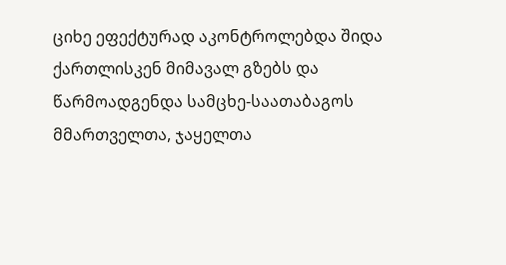ციხე ეფექტურად აკონტროლებდა შიდა ქართლისკენ მიმავალ გზებს და წარმოადგენდა სამცხე-საათაბაგოს მმართველთა, ჯაყელთა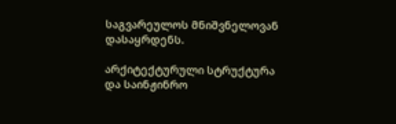საგვარეულოს მნიშვნელოვან დასაყრდენს.

არქიტექტურული სტრუქტურა და საინჟინრო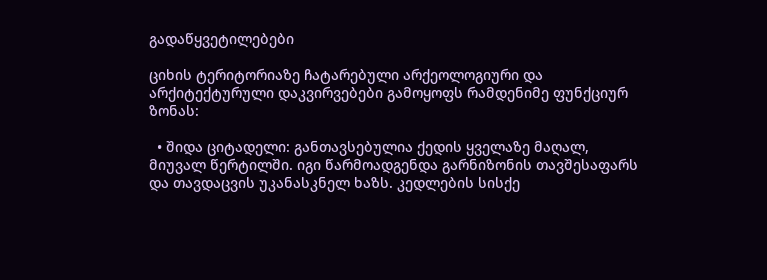გადაწყვეტილებები

ციხის ტერიტორიაზე ჩატარებული არქეოლოგიური და არქიტექტურული დაკვირვებები გამოყოფს რამდენიმე ფუნქციურ ზონას:

  • შიდა ციტადელი: განთავსებულია ქედის ყველაზე მაღალ, მიუვალ წერტილში. იგი წარმოადგენდა გარნიზონის თავშესაფარს და თავდაცვის უკანასკნელ ხაზს. კედლების სისქე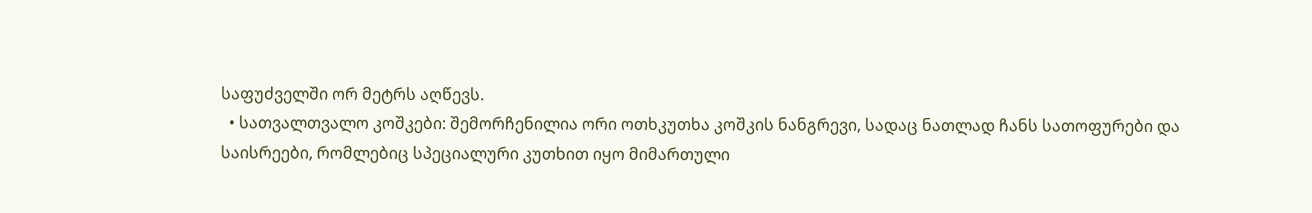საფუძველში ორ მეტრს აღწევს.
  • სათვალთვალო კოშკები: შემორჩენილია ორი ოთხკუთხა კოშკის ნანგრევი, სადაც ნათლად ჩანს სათოფურები და საისრეები, რომლებიც სპეციალური კუთხით იყო მიმართული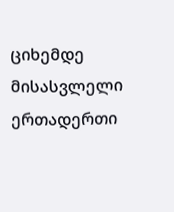ციხემდე მისასვლელი ერთადერთი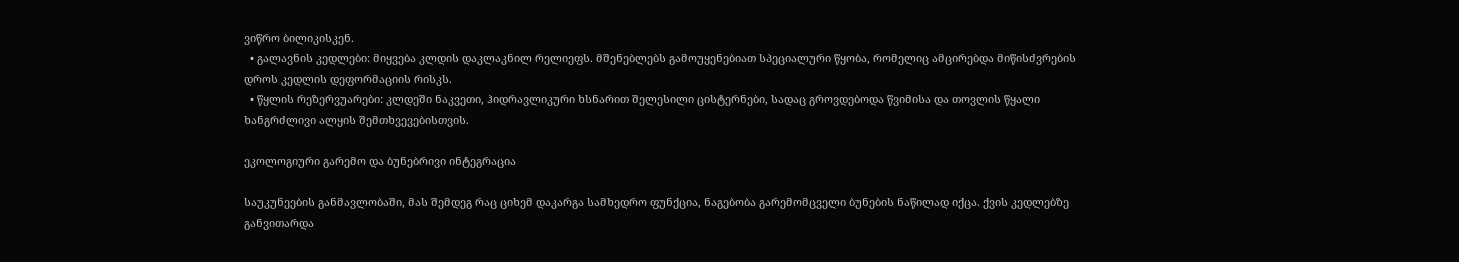ვიწრო ბილიკისკენ.
  • გალავნის კედლები: მიყვება კლდის დაკლაკნილ რელიეფს. მშენებლებს გამოუყენებიათ სპეციალური წყობა, რომელიც ამცირებდა მიწისძვრების დროს კედლის დეფორმაციის რისკს.
  • წყლის რეზერვუარები: კლდეში ნაკვეთი, ჰიდრავლიკური ხსნარით შელესილი ცისტერნები, სადაც გროვდებოდა წვიმისა და თოვლის წყალი ხანგრძლივი ალყის შემთხვევებისთვის.

ეკოლოგიური გარემო და ბუნებრივი ინტეგრაცია

საუკუნეების განმავლობაში, მას შემდეგ რაც ციხემ დაკარგა სამხედრო ფუნქცია, ნაგებობა გარემომცველი ბუნების ნაწილად იქცა. ქვის კედლებზე განვითარდა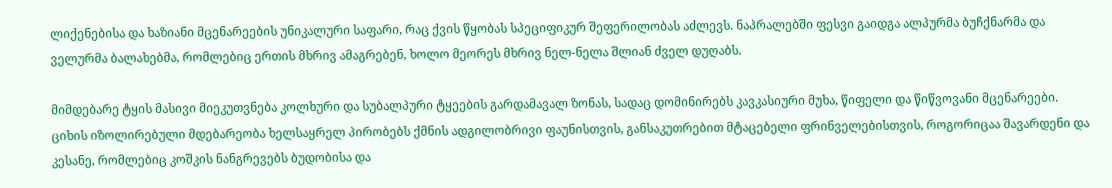ლიქენებისა და ხაზიანი მცენარეების უნიკალური საფარი, რაც ქვის წყობას სპეციფიკურ შეფერილობას აძლევს. ნაპრალებში ფესვი გაიდგა ალპურმა ბუჩქნარმა და ველურმა ბალახებმა, რომლებიც ერთის მხრივ ამაგრებენ, ხოლო მეორეს მხრივ ნელ-ნელა შლიან ძველ დუღაბს.

მიმდებარე ტყის მასივი მიეკუთვნება კოლხური და სუბალპური ტყეების გარდამავალ ზონას, სადაც დომინირებს კავკასიური მუხა, წიფელი და წიწვოვანი მცენარეები. ციხის იზოლირებული მდებარეობა ხელსაყრელ პირობებს ქმნის ადგილობრივი ფაუნისთვის, განსაკუთრებით მტაცებელი ფრინველებისთვის, როგორიცაა შავარდენი და კესანე, რომლებიც კოშკის ნანგრევებს ბუდობისა და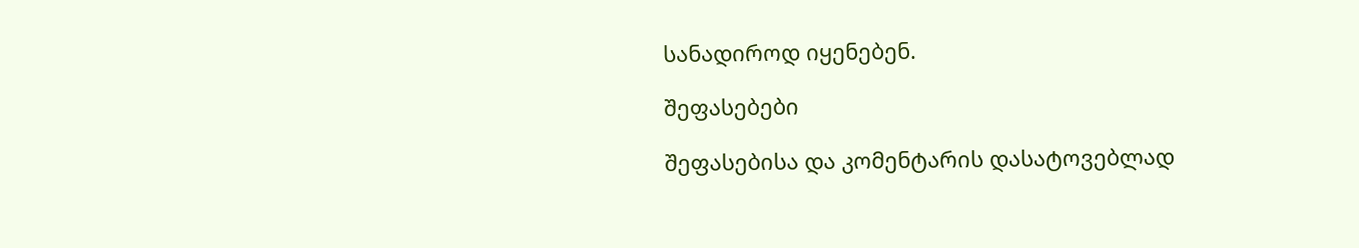სანადიროდ იყენებენ.

შეფასებები

შეფასებისა და კომენტარის დასატოვებლად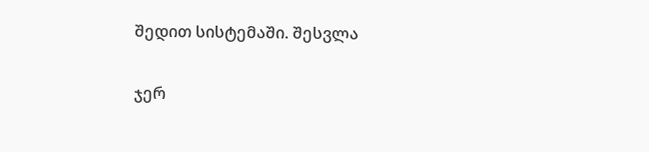შედით სისტემაში. შესვლა

ჯერ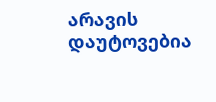არავის დაუტოვებია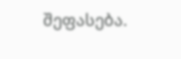შეფასება.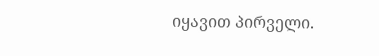იყავით პირველი.